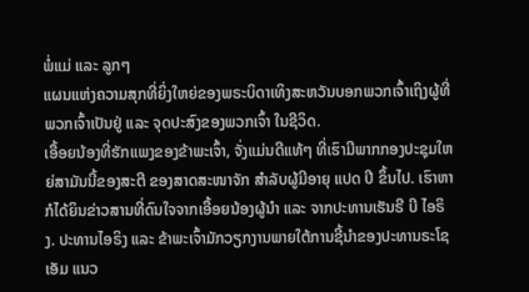ພໍ່ແມ່ ແລະ ລູກໆ
ແຜນແຫ່ງຄວາມສຸກທີ່ຍິ່ງໃຫຍ່ຂອງພຣະບິດາເທິງສະຫວັນບອກພວກເຈົ້າເຖິງຜູ້ທີ່ພວກເຈົ້າເປັນຢູ່ ແລະ ຈຸດປະສົງຂອງພວກເຈົ້າ ໃນຊີວິດ.
ເອື້ອຍນ້ອງທີ່ຮັກແພງຂອງຂ້າພະເຈົ້າ, ຈັ່ງແມ່ນດີແທ້ໆ ທີ່ເຮົາມີພາກກອງປະຊຸມໃຫຍ່ສາມັນນີ້ຂອງສະຕີ ຂອງສາດສະໜາຈັກ ສຳລັບຜູ້ມີອາຍຸ ແປດ ປີ ຂຶ້ນໄປ. ເຮົາຫາກໍໄດ້ຍິນຂ່າວສານທີ່ດົນໃຈຈາກເອື້ອຍນ້ອງຜູ້ນຳ ແລະ ຈາກປະທານເຮັນຣີ ບີ ໄອຣິງ. ປະທານໄອຣິງ ແລະ ຂ້າພະເຈົ້າມັກວຽກງານພາຍໃຕ້ການຊີ້ນຳຂອງປະທານຣະໂຊ ເອັມ ແນວ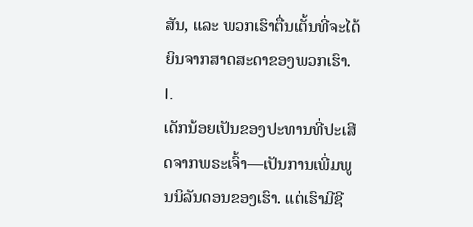ສັນ, ແລະ ພວກເຮົາຕື່ນເຕັ້ນທີ່ຈະໄດ້ຍິນຈາກສາດສະດາຂອງພວກເຮົາ.
I.
ເດັກນ້ອຍເປັນຂອງປະທານທີ່ປະເສີດຈາກພຣະເຈົ້າ—ເປັນການເພີ່ມພູນນິລັນດອນຂອງເຮົາ. ແຕ່ເຮົາມີຊີ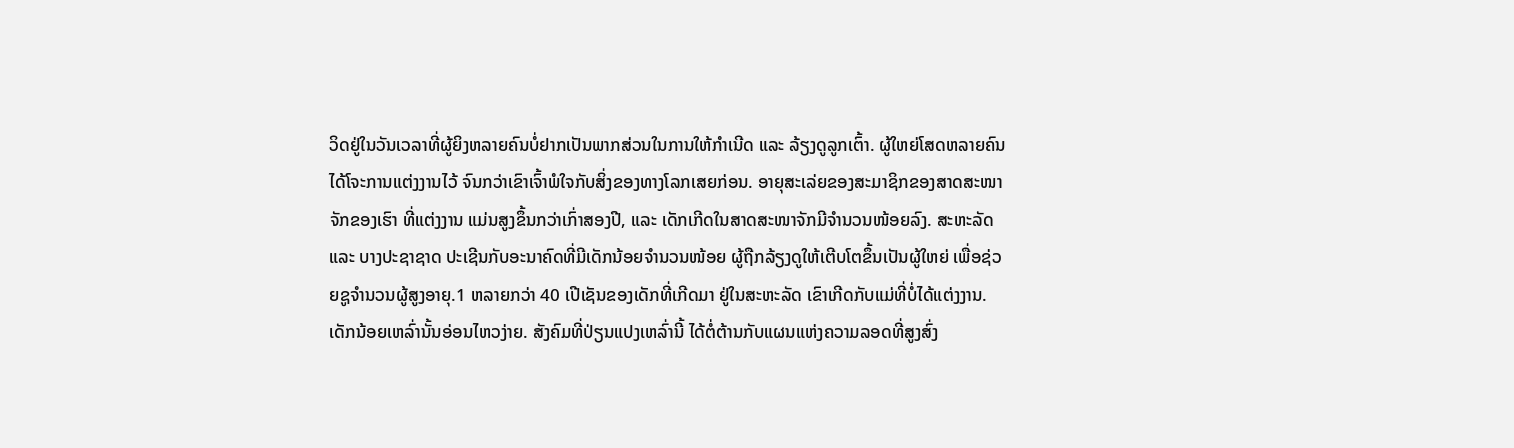ວິດຢູ່ໃນວັນເວລາທີ່ຜູ້ຍິງຫລາຍຄົນບໍ່ຢາກເປັນພາກສ່ວນໃນການໃຫ້ກຳເນີດ ແລະ ລ້ຽງດູລູກເຕົ້າ. ຜູ້ໃຫຍ່ໂສດຫລາຍຄົນໄດ້ໂຈະການແຕ່ງງານໄວ້ ຈົນກວ່າເຂົາເຈົ້າພໍໃຈກັບສິ່ງຂອງທາງໂລກເສຍກ່ອນ. ອາຍຸສະເລ່ຍຂອງສະມາຊິກຂອງສາດສະໜາຈັກຂອງເຮົາ ທີ່ແຕ່ງງານ ແມ່ນສູງຂຶ້ນກວ່າເກົ່າສອງປີ, ແລະ ເດັກເກີດໃນສາດສະໜາຈັກມີຈຳນວນໜ້ອຍລົງ. ສະຫະລັດ ແລະ ບາງປະຊາຊາດ ປະເຊີນກັບອະນາຄົດທີ່ມີເດັກນ້ອຍຈຳນວນໜ້ອຍ ຜູ້ຖືກລ້ຽງດູໃຫ້ເຕີບໂຕຂຶ້ນເປັນຜູ້ໃຫຍ່ ເພື່ອຊ່ວຍຊູຈຳນວນຜູ້ສູງອາຍຸ.1 ຫລາຍກວ່າ 40 ເປີເຊັນຂອງເດັກທີ່ເກີດມາ ຢູ່ໃນສະຫະລັດ ເຂົາເກີດກັບແມ່ທີ່ບໍ່ໄດ້ແຕ່ງງານ. ເດັກນ້ອຍເຫລົ່ານັ້ນອ່ອນໄຫວງ່າຍ. ສັງຄົມທີ່ປ່ຽນແປງເຫລົ່ານີ້ ໄດ້ຕໍ່ຕ້ານກັບແຜນແຫ່ງຄວາມລອດທີ່ສູງສົ່ງ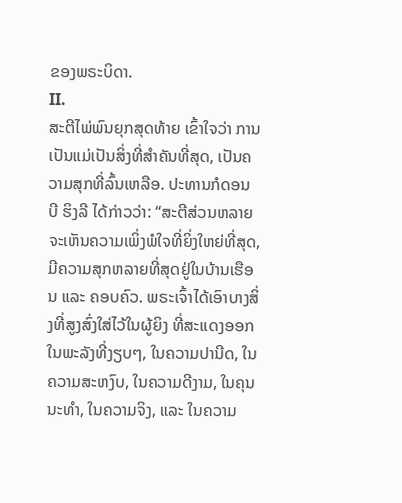ຂອງພຣະບິດາ.
II.
ສະຕີໄພ່ພົນຍຸກສຸດທ້າຍ ເຂົ້າໃຈວ່າ ການເປັນແມ່ເປັນສິ່ງທີ່ສຳຄັນທີ່ສຸດ, ເປັນຄວາມສຸກທີ່ລົ້ນເຫລືອ. ປະທານກໍດອນ ບີ ຮິງລີ ໄດ້ກ່າວວ່າ: “ສະຕີສ່ວນຫລາຍ ຈະເຫັນຄວາມເພິ່ງພໍໃຈທີ່ຍິ່ງໃຫຍ່ທີ່ສຸດ, ມີຄວາມສຸກຫລາຍທີ່ສຸດຢູ່ໃນບ້ານເຮືອນ ແລະ ຄອບຄົວ. ພຣະເຈົ້າໄດ້ເອົາບາງສິ່ງທີ່ສູງສົ່ງໃສ່ໄວ້ໃນຜູ້ຍິງ ທີ່ສະແດງອອກໃນພະລັງທີ່ງຽບໆ, ໃນຄວາມປານີດ, ໃນຄວາມສະຫງົບ, ໃນຄວາມດີງາມ, ໃນຄຸນນະທຳ, ໃນຄວາມຈິງ, ແລະ ໃນຄວາມ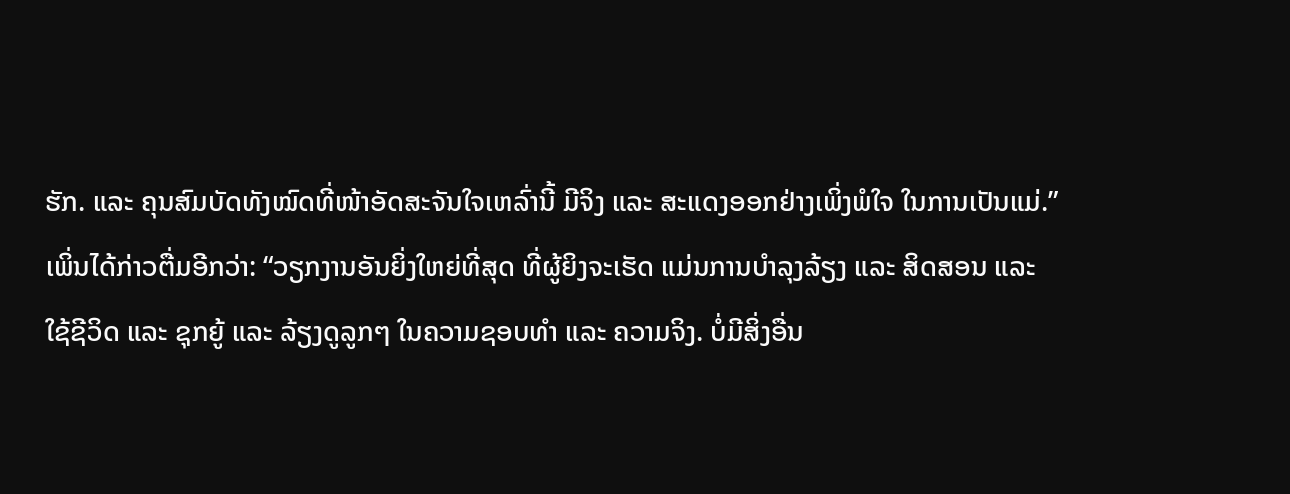ຮັກ. ແລະ ຄຸນສົມບັດທັງໝົດທີ່ໜ້າອັດສະຈັນໃຈເຫລົ່ານີ້ ມີຈິງ ແລະ ສະແດງອອກຢ່າງເພິ່ງພໍໃຈ ໃນການເປັນແມ່.”
ເພິ່ນໄດ້ກ່າວຕື່ມອີກວ່າ: “ວຽກງານອັນຍິ່ງໃຫຍ່ທີ່ສຸດ ທີ່ຜູ້ຍິງຈະເຮັດ ແມ່ນການບຳລຸງລ້ຽງ ແລະ ສິດສອນ ແລະ ໃຊ້ຊີວິດ ແລະ ຊຸກຍູ້ ແລະ ລ້ຽງດູລູກໆ ໃນຄວາມຊອບທຳ ແລະ ຄວາມຈິງ. ບໍ່ມີສິ່ງອື່ນ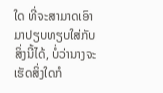ໃດ ທີ່ຈະສາມາດເອົາມາປຽບທຽບໃສ່ກັບສິ່ງນີ້ໄດ້, ບໍ່ວ່ານາງຈະເຮັດສິ່ງໃດກໍ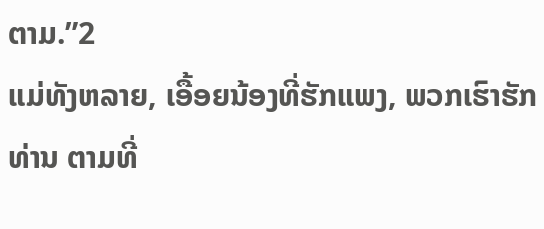ຕາມ.”2
ແມ່ທັງຫລາຍ, ເອື້ອຍນ້ອງທີ່ຮັກແພງ, ພວກເຮົາຮັກທ່ານ ຕາມທີ່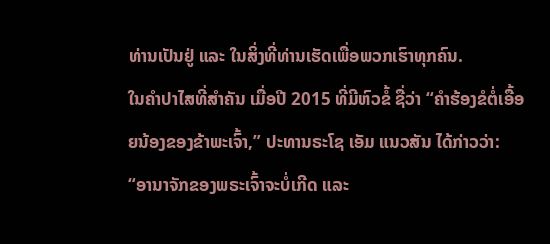ທ່ານເປັນຢູ່ ແລະ ໃນສິ່ງທີ່ທ່ານເຮັດເພື່ອພວກເຮົາທຸກຄົນ.
ໃນຄຳປາໄສທີ່ສຳຄັນ ເມື່ອປີ 2015 ທີ່ມີຫົວຂໍ້ ຊື່ວ່າ “ຄຳຮ້ອງຂໍຕໍ່ເອື້ອຍນ້ອງຂອງຂ້າພະເຈົ້າ,” ປະທານຣະໂຊ ເອັມ ແນວສັນ ໄດ້ກ່າວວ່າ:
“ອານາຈັກຂອງພຣະເຈົ້າຈະບໍ່ເກີດ ແລະ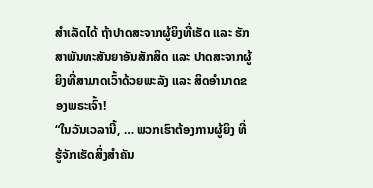ສຳເລັດໄດ້ ຖ້າປາດສະຈາກຜູ້ຍິງທີ່ເຮັດ ແລະ ຮັກສາພັນທະສັນຍາອັນສັກສິດ ແລະ ປາດສະຈາກຜູ້ຍິງທີ່ສາມາດເວົ້າດ້ວຍພະລັງ ແລະ ສິດອຳນາດຂອງພຣະເຈົ້າ!
“ໃນວັນເວລານີ້, … ພວກເຮົາຕ້ອງການຜູ້ຍິງ ທີ່ຮູ້ຈັກເຮັດສິ່ງສຳຄັນ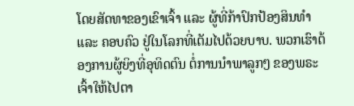ໂດຍສັດທາຂອງເຂົາເຈົ້າ ແລະ ຜູ້ທີ່ກ້າປົກປ້ອງສິນທຳ ແລະ ຄອບຄົວ ຢູ່ໃນໂລກທີ່ເຕັມໄປດ້ວຍບາບ. ພວກເຮົາຕ້ອງການຜູ້ຍິງທີ່ອຸທິດຕົນ ຕໍ່ການນຳພາລູກໆ ຂອງພຣະເຈົ້າໃຫ້ໄປຕາ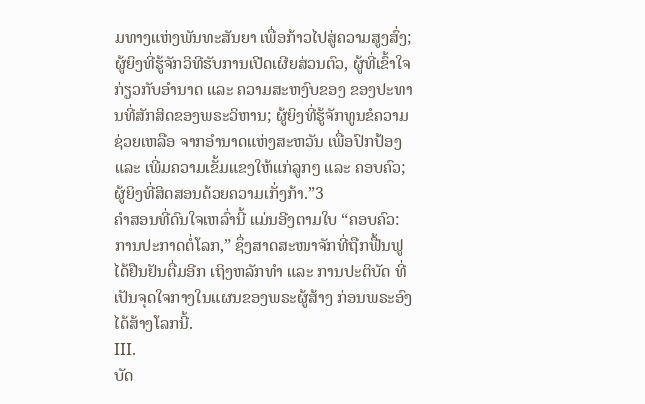ມທາງແຫ່ງພັນທະສັນຍາ ເພື່ອກ້າວໄປສູ່ຄວາມສູງສົ່ງ; ຜູ້ຍິງທີ່ຮູ້ຈັກວິທີຮັບການເປີດເຜີຍສ່ວນຕົວ, ຜູ້ທີ່ເຂົ້າໃຈກ່ຽວກັບອຳນາດ ແລະ ຄວາມສະຫງົບຂອງ ຂອງປະທານທີ່ສັກສິດຂອງພຣະວິຫານ; ຜູ້ຍິງທີ່ຮູ້ຈັກທູນຂໍຄວາມຊ່ວຍເຫລືອ ຈາກອຳນາດແຫ່ງສະຫວັນ ເພື່ອປົກປ້ອງ ແລະ ເພີ່ມຄວາມເຂັ້ມແຂງໃຫ້ແກ່ລູກໆ ແລະ ຄອບຄົວ; ຜູ້ຍິງທີ່ສິດສອນດ້ວຍຄວາມເກັ່ງກ້າ.”3
ຄຳສອນທີ່ດົນໃຈເຫລົ່ານີ້ ແມ່ນອີງຕາມໃບ “ຄອບຄົວ: ການປະກາດຕໍ່ໂລກ,” ຊຶ່ງສາດສະໜາຈັກທີ່ຖືກຟື້ນຟູໄດ້ຢືນຢັນຕື່ມອີກ ເຖິງຫລັກທຳ ແລະ ການປະຕິບັດ ທີ່ເປັນຈຸດໃຈກາງໃນແຜນຂອງພຣະຜູ້ສ້າງ ກ່ອນພຣະອົງໄດ້ສ້າງໂລກນີ້.
III.
ບັດ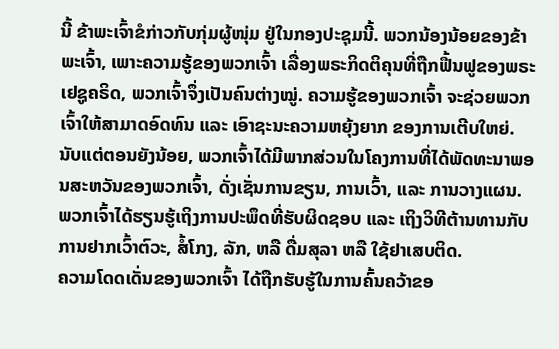ນີ້ ຂ້າພະເຈົ້າຂໍກ່າວກັບກຸ່ມຜູ້ໜຸ່ມ ຢູ່ໃນກອງປະຊຸມນີ້. ພວກນ້ອງນ້ອຍຂອງຂ້າພະເຈົ້າ, ເພາະຄວາມຮູ້ຂອງພວກເຈົ້າ ເລື່ອງພຣະກິດຕິຄຸນທີ່ຖືກຟື້ນຟູຂອງພຣະເຢຊູຄຣິດ, ພວກເຈົ້າຈຶ່ງເປັນຄົນຕ່າງໝູ່. ຄວາມຮູ້ຂອງພວກເຈົ້າ ຈະຊ່ວຍພວກເຈົ້າໃຫ້ສາມາດອົດທົນ ແລະ ເອົາຊະນະຄວາມຫຍຸ້ງຍາກ ຂອງການເຕີບໃຫຍ່. ນັບແຕ່ຕອນຍັງນ້ອຍ, ພວກເຈົ້າໄດ້ມີພາກສ່ວນໃນໂຄງການທີ່ໄດ້ພັດທະນາພອນສະຫວັນຂອງພວກເຈົ້າ, ດັ່ງເຊັ່ນການຂຽນ, ການເວົ້າ, ແລະ ການວາງແຜນ. ພວກເຈົ້າໄດ້ຮຽນຮູ້ເຖິງການປະພຶດທີ່ຮັບຜິດຊອບ ແລະ ເຖິງວິທີຕ້ານທານກັບການຢາກເວົ້າຕົວະ, ສໍ້ໂກງ, ລັກ, ຫລື ດື່ມສຸລາ ຫລື ໃຊ້ຢາເສບຕິດ.
ຄວາມໂດດເດັ່ນຂອງພວກເຈົ້າ ໄດ້ຖືກຮັບຮູ້ໃນການຄົ້ນຄວ້າຂອ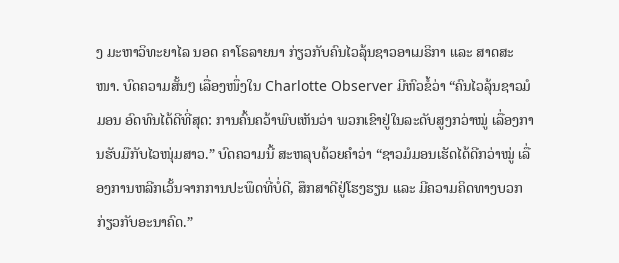ງ ມະຫາວິທະຍາໄລ ນອດ ຄາໂຣລາຍນາ ກ່ຽວກັບຄົນໄວລຸ້ນຊາວອາເມຣິກາ ແລະ ສາດສະໜາ. ບົດຄວາມສັ້ນໆ ເລື່ອງໜຶ່ງໃນ Charlotte Observer ມີຫົວຂໍ້ວ່າ “ຄົນໄວລຸ້ນຊາວມໍມອນ ອົດທົນໄດ້ດີທີ່ສຸດ: ການຄົ້ນຄວ້າພົບເຫັນວ່າ ພວກເຂົາຢູ່ໃນລະດັບສູງກວ່າໝູ່ ເລື່ອງການຮັບມືກັບໄວໜຸ່ມສາວ.” ບົດຄວາມນີ້ ສະຫລຸບດ້ວຍຄຳວ່າ “ຊາວມໍມອນເຮັດໄດ້ດີກວ່າໝູ່ ເລື່ອງການຫລີກເວັ້ນຈາກການປະພຶດທີ່ບໍ່ດີ, ສຶກສາດີຢູ່ໂຮງຮຽນ ແລະ ມີຄວາມຄິດທາງບວກກ່ຽວກັບອະນາຄົດ.”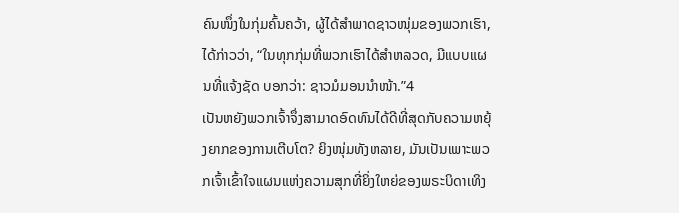ຄົນໜຶ່ງໃນກຸ່ມຄົ້ນຄວ້າ, ຜູ້ໄດ້ສຳພາດຊາວໜຸ່ມຂອງພວກເຮົາ, ໄດ້ກ່າວວ່າ, “ໃນທຸກກຸ່ມທີ່ພວກເຮົາໄດ້ສຳຫລວດ, ມີແບບແຜນທີ່ແຈ້ງຊັດ ບອກວ່າ: ຊາວມໍມອນນຳໜ້າ.”4
ເປັນຫຍັງພວກເຈົ້າຈຶ່ງສາມາດອົດທົນໄດ້ດີທີ່ສຸດກັບຄວາມຫຍຸ້ງຍາກຂອງການເຕີບໂຕ? ຍິງໜຸ່ມທັງຫລາຍ, ມັນເປັນເພາະພວກເຈົ້າເຂົ້າໃຈແຜນແຫ່ງຄວາມສຸກທີ່ຍິ່ງໃຫຍ່ຂອງພຣະບິດາເທິງ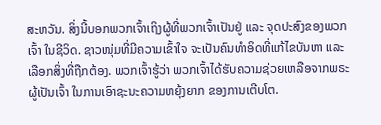ສະຫວັນ. ສິ່ງນີ້ບອກພວກເຈົ້າເຖິງຜູ້ທີ່ພວກເຈົ້າເປັນຢູ່ ແລະ ຈຸດປະສົງຂອງພວກເຈົ້າ ໃນຊີວິດ. ຊາວໜຸ່ມທີ່ມີຄວາມເຂົ້າໃຈ ຈະເປັນຄົນທຳອິດທີ່ແກ້ໄຂບັນຫາ ແລະ ເລືອກສິ່ງທີ່ຖືກຕ້ອງ. ພວກເຈົ້າຮູ້ວ່າ ພວກເຈົ້າໄດ້ຮັບຄວາມຊ່ວຍເຫລືອຈາກພຣະຜູ້ເປັນເຈົ້າ ໃນການເອົາຊະນະຄວາມຫຍຸ້ງຍາກ ຂອງການເຕີບໂຕ.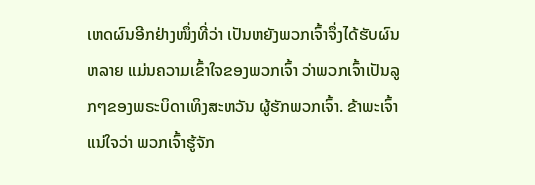ເຫດຜົນອີກຢ່າງໜຶ່ງທີ່ວ່າ ເປັນຫຍັງພວກເຈົ້າຈຶ່ງໄດ້ຮັບຜົນຫລາຍ ແມ່ນຄວາມເຂົ້າໃຈຂອງພວກເຈົ້າ ວ່າພວກເຈົ້າເປັນລູກໆຂອງພຣະບິດາເທິງສະຫວັນ ຜູ້ຮັກພວກເຈົ້າ. ຂ້າພະເຈົ້າແນ່ໃຈວ່າ ພວກເຈົ້າຮູ້ຈັກ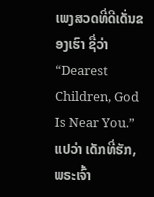ເພງສວດທີ່ດີເດັ່ນຂອງເຮົາ ຊື່ວ່າ “Dearest Children, God Is Near You.” ແປວ່າ ເດັກທີ່ຮັກ, ພຣະເຈົ້າ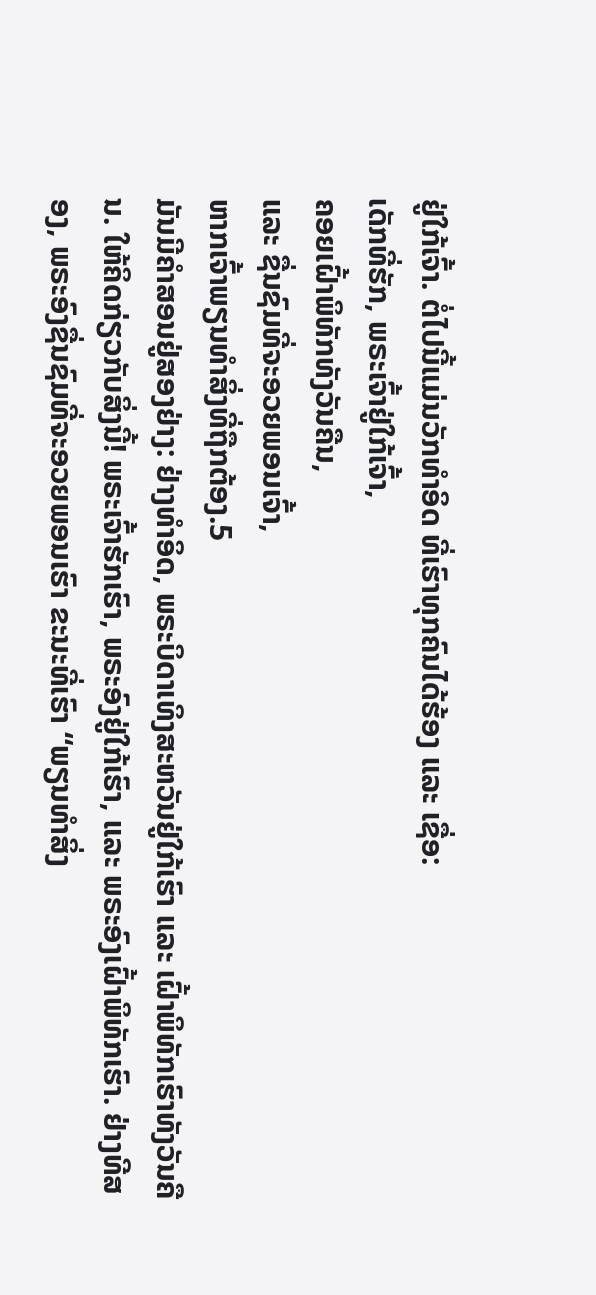ຢູ່ໃກ້ເຈົ້າ. ຕໍ່ໄປນີ້ແມ່ນວັກທຳອິດ ທີ່ເຮົາທຸກຄົນໄດ້ຮ້ອງ ແລະ ເຊື່ອ:
ເດັກທີ່ຮັກ, ພຣະເຈົ້າຢູ່ໃກ້ເຈົ້າ,
ຄອຍເຝົ້າພິທັກທັງວັນຄືນ,
ແລະ ຊື່ນຊົມທີ່ຈະອວຍພອນເຈົ້າ,
ຫາກເຈົ້າພຽນທຳສິ່ງທີ່ຖືກຕ້ອງ.5
ມັນມີຄຳສອນຢູ່ສອງຢ່າງ: ຢ່າງທຳອິດ, ພຣະບິດາເທິງສະຫວັນຢູ່ໃກ້ເຮົາ ແລະ ເຝົ້າພິທັກເຮົາທັງວັນຄືນ. ໃຫ້ຄິດກ່ຽວກັບສິ່ງນີ້! ພຣະເຈົ້າຮັກເຮົາ, ພຣະອົງຢູ່ໃກ້ເຮົາ, ແລະ ພຣະອົງເຝົ້າພິທັກເຮົາ. ຢ່າງທີສອງ, ພຣະອົງຊື່ນຊົມທີ່ຈະອວຍພອນເຮົາ ຂະນະທີ່ເຮົາ “ພຽນທຳສິ່ງ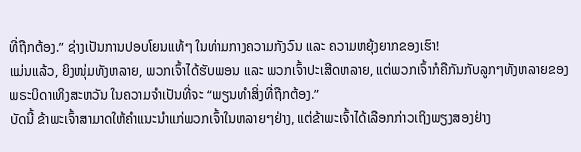ທີ່ຖືກຕ້ອງ.” ຊ່າງເປັນການປອບໂຍນແທ້ໆ ໃນທ່າມກາງຄວາມກັງວົນ ແລະ ຄວາມຫຍຸ້ງຍາກຂອງເຮົາ!
ແມ່ນແລ້ວ, ຍິງໜຸ່ມທັງຫລາຍ, ພວກເຈົ້າໄດ້ຮັບພອນ ແລະ ພວກເຈົ້າປະເສີດຫລາຍ, ແຕ່ພວກເຈົ້າກໍຄືກັນກັບລູກໆທັງຫລາຍຂອງພຣະບິດາເທິງສະຫວັນ ໃນຄວາມຈຳເປັນທີ່ຈະ “ພຽນທຳສິ່ງທີ່ຖືກຕ້ອງ.”
ບັດນີ້ ຂ້າພະເຈົ້າສາມາດໃຫ້ຄຳແນະນຳແກ່ພວກເຈົ້າໃນຫລາຍໆຢ່າງ, ແຕ່ຂ້າພະເຈົ້າໄດ້ເລືອກກ່າວເຖິງພຽງສອງຢ່າງ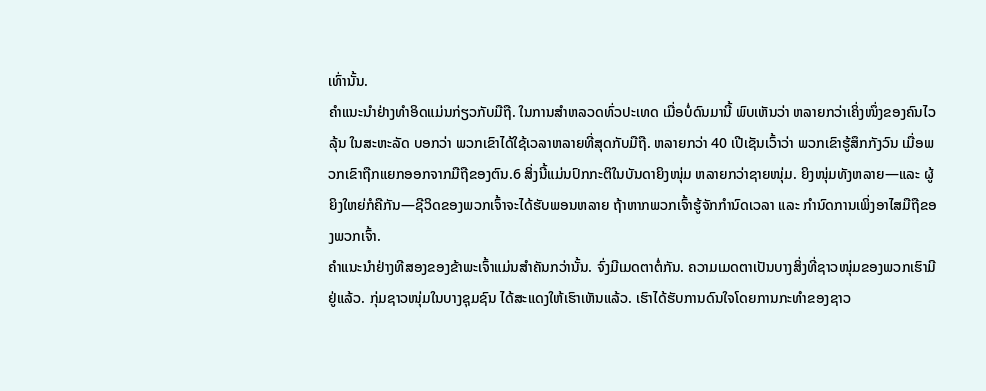ເທົ່ານັ້ນ.
ຄຳແນະນຳຢ່າງທຳອິດແມ່ນກ່ຽວກັບມືຖື. ໃນການສຳຫລວດທົ່ວປະເທດ ເມື່ອບໍ່ດົນມານີ້ ພົບເຫັນວ່າ ຫລາຍກວ່າເຄິ່ງໜຶ່ງຂອງຄົນໄວລຸ້ນ ໃນສະຫະລັດ ບອກວ່າ ພວກເຂົາໄດ້ໃຊ້ເວລາຫລາຍທີ່ສຸດກັບມືຖື. ຫລາຍກວ່າ 40 ເປີເຊັນເວົ້າວ່າ ພວກເຂົາຮູ້ສຶກກັງວົນ ເມື່ອພວກເຂົາຖືກແຍກອອກຈາກມືຖືຂອງຕົນ.6 ສິ່ງນີ້ແມ່ນປົກກະຕິໃນບັນດາຍິງໜຸ່ມ ຫລາຍກວ່າຊາຍໜຸ່ມ. ຍິງໜຸ່ມທັງຫລາຍ—ແລະ ຜູ້ຍິງໃຫຍ່ກໍຄືກັນ—ຊີວິດຂອງພວກເຈົ້າຈະໄດ້ຮັບພອນຫລາຍ ຖ້າຫາກພວກເຈົ້າຮູ້ຈັກກຳນົດເວລາ ແລະ ກຳນົດການເພິ່ງອາໄສມືຖືຂອງພວກເຈົ້າ.
ຄຳແນະນຳຢ່າງທີສອງຂອງຂ້າພະເຈົ້າແມ່ນສຳຄັນກວ່ານັ້ນ. ຈົ່ງມີເມດຕາຕໍ່ກັນ. ຄວາມເມດຕາເປັນບາງສິ່ງທີ່ຊາວໜຸ່ມຂອງພວກເຮົາມີຢູ່ແລ້ວ. ກຸ່ມຊາວໜຸ່ມໃນບາງຊຸມຊົນ ໄດ້ສະແດງໃຫ້ເຮົາເຫັນແລ້ວ. ເຮົາໄດ້ຮັບການດົນໃຈໂດຍການກະທຳຂອງຊາວ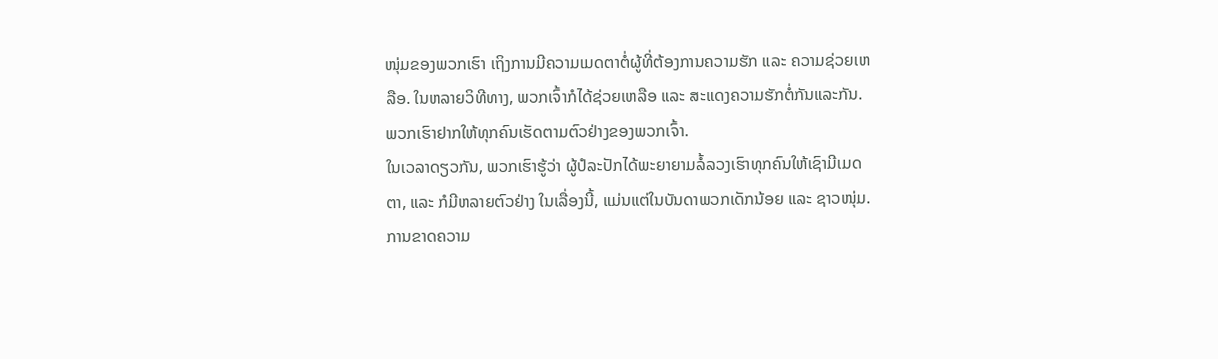ໜຸ່ມຂອງພວກເຮົາ ເຖິງການມີຄວາມເມດຕາຕໍ່ຜູ້ທີ່ຕ້ອງການຄວາມຮັກ ແລະ ຄວາມຊ່ວຍເຫລືອ. ໃນຫລາຍວິທີທາງ, ພວກເຈົ້າກໍໄດ້ຊ່ວຍເຫລືອ ແລະ ສະແດງຄວາມຮັກຕໍ່ກັນແລະກັນ. ພວກເຮົາຢາກໃຫ້ທຸກຄົນເຮັດຕາມຕົວຢ່າງຂອງພວກເຈົ້າ.
ໃນເວລາດຽວກັນ, ພວກເຮົາຮູ້ວ່າ ຜູ້ປໍລະປັກໄດ້ພະຍາຍາມລໍ້ລວງເຮົາທຸກຄົນໃຫ້ເຊົາມີເມດຕາ, ແລະ ກໍມີຫລາຍຕົວຢ່າງ ໃນເລື່ອງນີ້, ແມ່ນແຕ່ໃນບັນດາພວກເດັກນ້ອຍ ແລະ ຊາວໜຸ່ມ. ການຂາດຄວາມ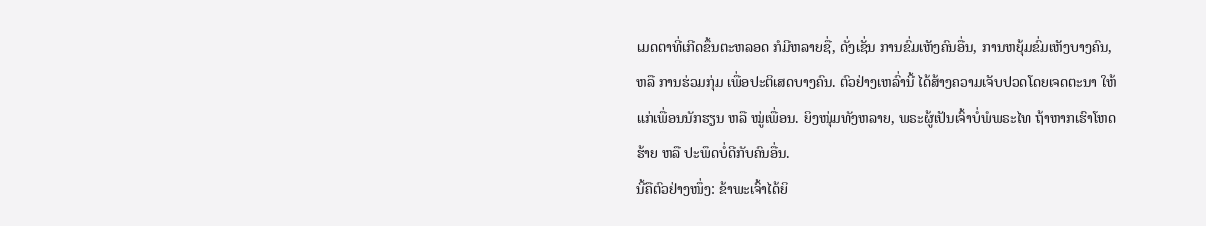ເມດຕາທີ່ເກີດຂຶ້ນຕະຫລອດ ກໍມີຫລາຍຊື່, ດັ່ງເຊັ່ນ ການຂົ່ມເຫັງຄົນອື່ນ, ການຫຍຸ້ມຂົ່ມເຫັງບາງຄົນ, ຫລື ການຮ່ວມກຸ່ມ ເພື່ອປະຕິເສດບາງຄົນ. ຕົວຢ່າງເຫລົ່ານີ້ ໄດ້ສ້າງຄວາມເຈັບປວດໂດຍເຈດຕະນາ ໃຫ້ແກ່ເພື່ອນນັກຮຽນ ຫລື ໝູ່ເພື່ອນ. ຍິງໜຸ່ມທັງຫລາຍ, ພຣະຜູ້ເປັນເຈົ້າບໍ່ພໍພຣະໄທ ຖ້າຫາກເຮົາໂຫດຮ້າຍ ຫລື ປະພຶດບໍ່ດີກັບຄົນອື່ນ.
ນີ້ຄືຕົວຢ່າງໜຶ່ງ: ຂ້າພະເຈົ້າໄດ້ຍິ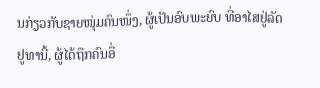ນກ່ຽວກັບຊາຍໜຸ່ມຄົນໜຶ່ງ, ຜູ້ເປັນອົບພະຍົບ ທີ່ອາໄສຢູ່ລັດຢູທານີ້, ຜູ້ໄດ້ຖືກຄົນອື່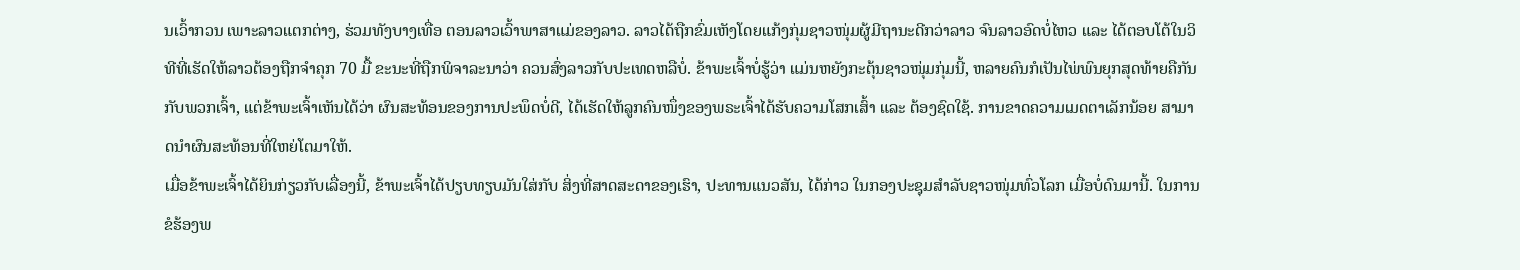ນເວົ້າກວນ ເພາະລາວແຕກຕ່າງ, ຮ່ວມທັງບາງເທື່ອ ຕອນລາວເວົ້າພາສາແມ່ຂອງລາວ. ລາວໄດ້ຖືກຂົ່ມເຫັງໂດຍແກ້ງກຸ່ມຊາວໜຸ່ມຜູ້ມີຖານະດີກວ່າລາວ ຈົນລາວອົດບໍ່ໄຫວ ແລະ ໄດ້ຕອບໂຕ້ໃນວິທີທີ່ເຮັດໃຫ້ລາວຕ້ອງຖືກຈຳຄຸກ 70 ມື້ ຂະນະທີ່ຖືກພິຈາລະນາວ່າ ຄວນສົ່ງລາວກັບປະເທດຫລືບໍ່. ຂ້າພະເຈົ້າບໍ່ຮູ້ວ່າ ແມ່ນຫຍັງກະຕຸ້ນຊາວໜຸ່ມກຸ່ມນີ້, ຫລາຍຄົນກໍເປັນໄພ່ພົນຍຸກສຸດທ້າຍຄືກັນກັບພວກເຈົ້າ, ແຕ່ຂ້າພະເຈົ້າເຫັນໄດ້ວ່າ ຜົນສະທ້ອນຂອງການປະພຶດບໍ່ດີ, ໄດ້ເຮັດໃຫ້ລູກຄົນໜຶ່ງຂອງພຣະເຈົ້າໄດ້ຮັບຄວາມໂສກເສົ້າ ແລະ ຕ້ອງຊົດໃຊ້. ການຂາດຄວາມເມດຕາເລັກນ້ອຍ ສາມາດນຳຜົນສະທ້ອນທີ່ໃຫຍ່ໂຕມາໃຫ້.
ເມື່ອຂ້າພະເຈົ້າໄດ້ຍິນກ່ຽວກັບເລື່ອງນີ້, ຂ້າພະເຈົ້າໄດ້ປຽບທຽບມັນໃສ່ກັບ ສິ່ງທີ່ສາດສະດາຂອງເຮົາ, ປະທານແນວສັນ, ໄດ້ກ່າວ ໃນກອງປະຊຸມສຳລັບຊາວໜຸ່ມທົ່ວໂລກ ເມື່ອບໍ່ດົນມານີ້. ໃນການຂໍຮ້ອງພ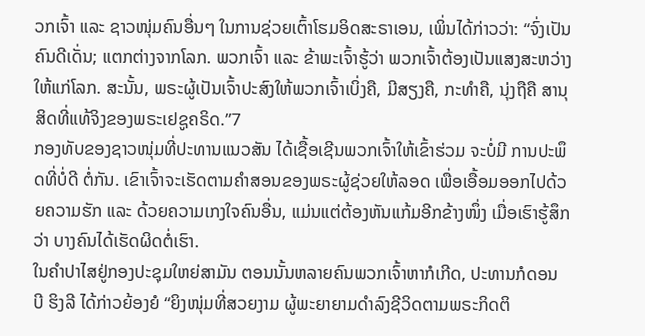ວກເຈົ້າ ແລະ ຊາວໜຸ່ມຄົນອື່ນໆ ໃນການຊ່ວຍເຕົ້າໂຮມອິດສະຣາເອນ, ເພິ່ນໄດ້ກ່າວວ່າ: “ຈົ່ງເປັນຄົນດີເດັ່ນ; ແຕກຕ່າງຈາກໂລກ. ພວກເຈົ້າ ແລະ ຂ້າພະເຈົ້າຮູ້ວ່າ ພວກເຈົ້າຕ້ອງເປັນແສງສະຫວ່າງໃຫ້ແກ່ໂລກ. ສະນັ້ນ, ພຣະຜູ້ເປັນເຈົ້າປະສົງໃຫ້ພວກເຈົ້າເບິ່ງຄື, ມີສຽງຄື, ກະທຳຄື, ນຸ່ງຖືຄື ສານຸສິດທີ່ແທ້ຈິງຂອງພຣະເຢຊູຄຣິດ.”7
ກອງທັບຂອງຊາວໜຸ່ມທີ່ປະທານແນວສັນ ໄດ້ເຊື້ອເຊີນພວກເຈົ້າໃຫ້ເຂົ້າຮ່ວມ ຈະບໍ່ມີ ການປະພຶດທີ່ບໍ່ດີ ຕໍ່ກັນ. ເຂົາເຈົ້າຈະເຮັດຕາມຄຳສອນຂອງພຣະຜູ້ຊ່ວຍໃຫ້ລອດ ເພື່ອເອື້ອມອອກໄປດ້ວຍຄວາມຮັກ ແລະ ດ້ວຍຄວາມເກງໃຈຄົນອື່ນ, ແມ່ນແຕ່ຕ້ອງຫັນແກ້ມອີກຂ້າງໜຶ່ງ ເມື່ອເຮົາຮູ້ສຶກວ່າ ບາງຄົນໄດ້ເຮັດຜິດຕໍ່ເຮົາ.
ໃນຄຳປາໄສຢູ່ກອງປະຊຸມໃຫຍ່ສາມັນ ຕອນນັ້ນຫລາຍຄົນພວກເຈົ້າຫາກໍເກີດ, ປະທານກໍດອນ ບີ ຮິງລີ ໄດ້ກ່າວຍ້ອງຍໍ “ຍິງໜຸ່ມທີ່ສວຍງາມ ຜູ້ພະຍາຍາມດຳລົງຊີວິດຕາມພຣະກິດຕິ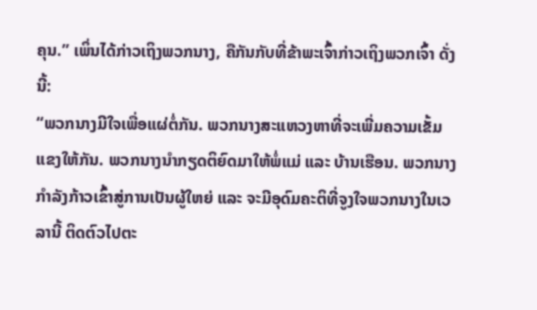ຄຸນ.” ເພິ່ນໄດ້ກ່າວເຖິງພວກນາງ, ຄືກັນກັບທີ່ຂ້າພະເຈົ້າກ່າວເຖິງພວກເຈົ້າ ດັ່ງນີ້:
“ພວກນາງມີໃຈເພື່ອແຜ່ຕໍ່ກັນ. ພວກນາງສະແຫວງຫາທີ່ຈະເພີ່ມຄວາມເຂັ້ມແຂງໃຫ້ກັນ. ພວກນາງນຳກຽດຕິຍົດມາໃຫ້ພໍ່ແມ່ ແລະ ບ້ານເຮືອນ. ພວກນາງກຳລັງກ້າວເຂົ້າສູ່ການເປັນຜູ້ໃຫຍ່ ແລະ ຈະມີອຸດົມຄະຕິທີ່ຈູງໃຈພວກນາງໃນເວລານີ້ ຕິດຕົວໄປຕະ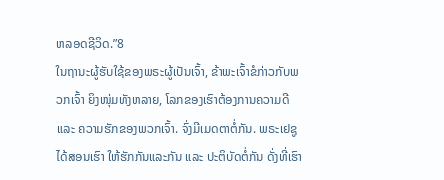ຫລອດຊີວິດ.”8
ໃນຖານະຜູ້ຮັບໃຊ້ຂອງພຣະຜູ້ເປັນເຈົ້າ, ຂ້າພະເຈົ້າຂໍກ່າວກັບພວກເຈົ້າ ຍິງໜຸ່ມທັງຫລາຍ, ໂລກຂອງເຮົາຕ້ອງການຄວາມດີ ແລະ ຄວາມຮັກຂອງພວກເຈົ້າ. ຈົ່ງມີເມດຕາຕໍ່ກັນ. ພຣະເຢຊູໄດ້ສອນເຮົາ ໃຫ້ຮັກກັນແລະກັນ ແລະ ປະຕິບັດຕໍ່ກັນ ດັ່ງທີ່ເຮົາ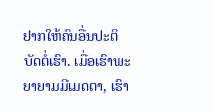ຢາກໃຫ້ຄົນອື່ນປະຕິບັດຕໍ່ເຮົາ. ເມື່ອເຮົາພະຍາຍາມມີເມດຕາ, ເຮົາ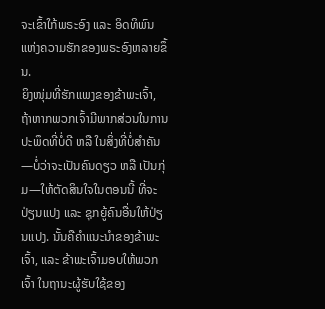ຈະເຂົ້າໃກ້ພຣະອົງ ແລະ ອິດທິພົນແຫ່ງຄວາມຮັກຂອງພຣະອົງຫລາຍຂຶ້ນ.
ຍິງໜຸ່ມທີ່ຮັກແພງຂອງຂ້າພະເຈົ້າ, ຖ້າຫາກພວກເຈົ້າມີພາກສ່ວນໃນການປະພຶດທີ່ບໍ່ດີ ຫລື ໃນສິ່ງທີ່ບໍ່ສຳຄັນ—ບໍ່ວ່າຈະເປັນຄົນດຽວ ຫລື ເປັນກຸ່ມ—ໃຫ້ຕັດສິນໃຈໃນຕອນນີ້ ທີ່ຈະປ່ຽນແປງ ແລະ ຊຸກຍູ້ຄົນອື່ນໃຫ້ປ່ຽນແປງ. ນັ້ນຄືຄຳແນະນຳຂອງຂ້າພະເຈົ້າ, ແລະ ຂ້າພະເຈົ້າມອບໃຫ້ພວກເຈົ້າ ໃນຖານະຜູ້ຮັບໃຊ້ຂອງ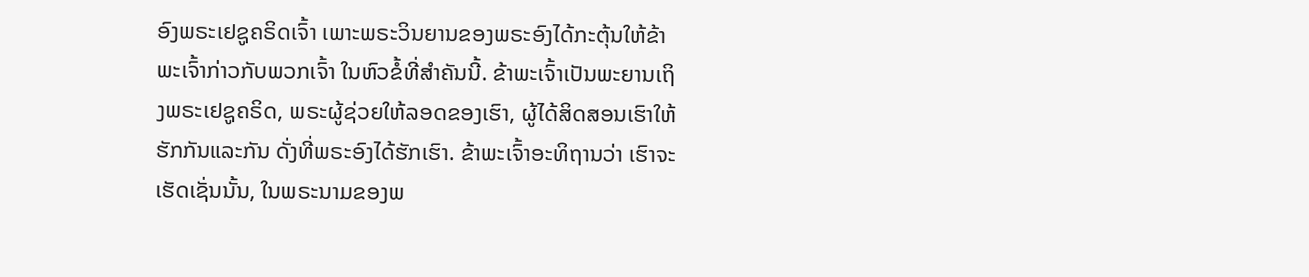ອົງພຣະເຢຊູຄຣິດເຈົ້າ ເພາະພຣະວິນຍານຂອງພຣະອົງໄດ້ກະຕຸ້ນໃຫ້ຂ້າພະເຈົ້າກ່າວກັບພວກເຈົ້າ ໃນຫົວຂໍ້ທີ່ສຳຄັນນີ້. ຂ້າພະເຈົ້າເປັນພະຍານເຖິງພຣະເຢຊູຄຣິດ, ພຣະຜູ້ຊ່ວຍໃຫ້ລອດຂອງເຮົາ, ຜູ້ໄດ້ສິດສອນເຮົາໃຫ້ຮັກກັນແລະກັນ ດັ່ງທີ່ພຣະອົງໄດ້ຮັກເຮົາ. ຂ້າພະເຈົ້າອະທິຖານວ່າ ເຮົາຈະເຮັດເຊັ່ນນັ້ນ, ໃນພຣະນາມຂອງພ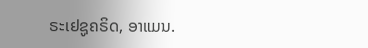ຣະເຢຊູຄຣິດ, ອາແມນ.